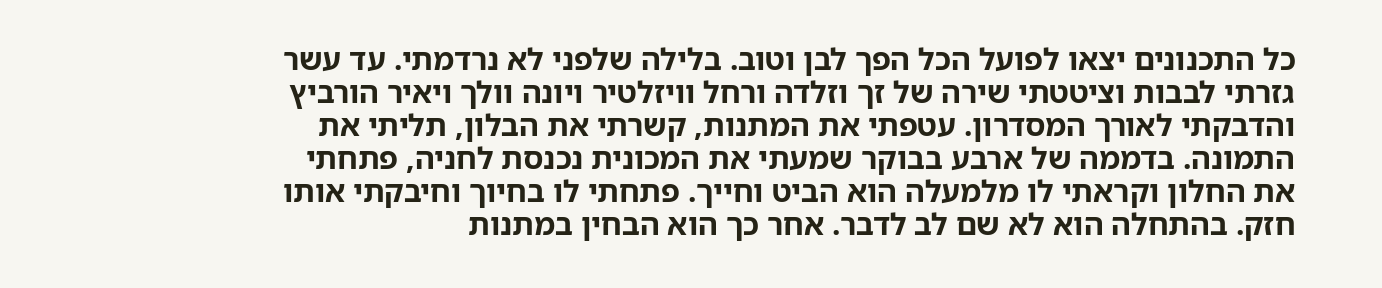כל התכנונים יצאו לפועל הכל הפך לבן וטוב. בלילה שלפני לא נרדמתי. עד עשר גזרתי לבבות וציטטתי שירה של זך וזלדה ורחל וויזלטיר ויונה וולך ויאיר הורביץ והדבקתי לאורך המסדרון. עטפתי את המתנות, קשרתי את הבלון, תליתי את התמונה. בדממה של ארבע בבוקר שמעתי את המכונית נכנסת לחניה, פתחתי את החלון וקראתי לו מלמעלה הוא הביט וחייך. פתחתי לו בחיוך וחיבקתי אותו חזק. בהתחלה הוא לא שם לב לדבר. אחר כך הוא הבחין במתנות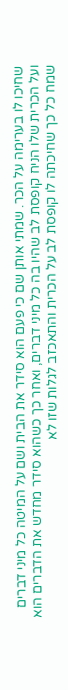שחיכו לו בערימה על הכר. שמתי אותן שם כי פעם הוא סידר את הבית ושם על המיטה כל מיני דברים ועל הכרית שלו הניח קופסת לב שהיו בה כל מיני דברים, ואחר כך כשהוא סידר מחדש את הדברים הוא שמח כל כך שחיכתה לו קופסת לב על הכרית והתאכזב לגלות שזו לא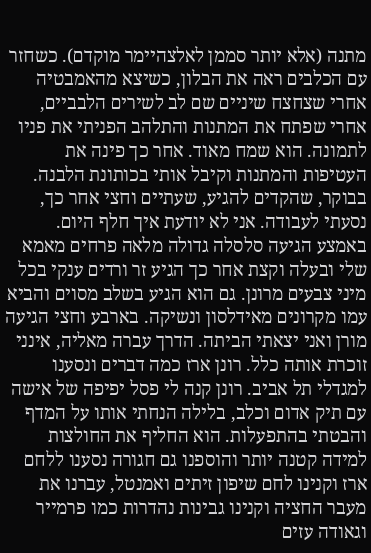מתנה (אלא יותר סממן לאלצהיימר מוקדם). כשחזר עם הכלבים ראה את הבלון, כשיצא מהאמבטיה אחרי שצחצח שיניים שם לב לשירים הלבביים, אחרי שפתח את המתנות והתלהב הפניתי את פניו לתמונה. הוא שמח מאוד. אחר כך פינה את העטיפות והמתנות וקיבל אותי בכותונת הלבנה.
בבוקר, שהקדים להגיע, שעתיים וחצי אחר כך, נסעתי לעבודה. אני לא יודעת איך חלף היום. באמצע הגיעה סלסלה גדולה מלאה פרחים מאמא שלי ובעלה וקצת אחר כך הגיע זר ורדים ענקי בכל מיני צבעים מרונן. גם הוא הגיע בשלב מסוים והביא עמו מקרונים מאידלסון ונשיקה. בארבע וחצי הגיעה מורן ואני יצאתי הביתה. הדרך עברה מאליה, אינני זוכרת אותה כלל. רונן ארז כמה דברים ונסענו למגדלי תל אביב. רונן קנה לי פסל יפיפה של אישה עם תיק אדום וכלב, בלילה הנחתי אותו על המדף והבטתי בהתפעלות. הוא החליף את החולצות למידה קטנה יותר והוספנו גם חגורה נסענו ללחם ארז וקנינו לחם שיפון זיתים ואמנטל, עברנו את מעבר החציה וקנינו גבינות נהדרות כמו פרמייר וגאודה עזים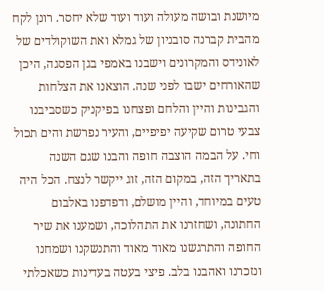מיושנת ובושה מעולה ועוד ועוד שלא יחסר. רונן לקח מהבית קברנה סובניון של גמלא ואת השוקולדים של לאונידס והמקרונים וישבנו באמפי בגן הפסגה, היכן שהאורחים ישבו לפני שנה. הוצאנו את הצלחות והגבינות והיין והלחם ופצחנו בפיקניק כשסביבנו צבעי טרום שקיעה יפיפיים, והעיר נפרשת והים תכול וחי. על הבמה הוצבה חופה והבנו שגם השנה בתאריך הזה, במקום הזה, זוג ייקשר לנצח. הכל היה טעים במיוחד, והיין מושלם, ודפדפנו באלבום החתונה, ושחזרנו את התהלוכה, ושמענו את שיר החופה והתרגשנו מאוד מאוד והתנשקנו ושמחנו ונזכרנו ואהבנו בלב. פיצי בעטה בעדינות כשאכלתי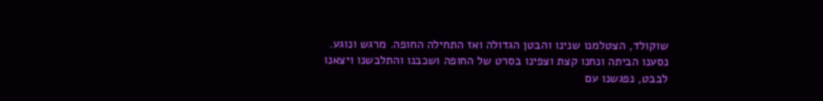שוקולד, הצטלמנו שנינו והבטן הגדולה ואז התחילה החופה. מרגש ונוגע.
נסענו הביתה ונחנו קצת וצפינו בסרט של החופה ושכבנו והתלבשנו ויצאנו לבבט, נפגשנו עם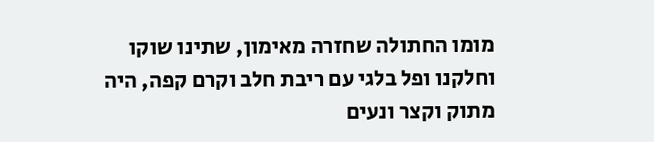מומו החתולה שחזרה מאימון, שתינו שוקו וחלקנו ופל בלגי עם ריבת חלב וקרם קפה, היה מתוק וקצר ונעים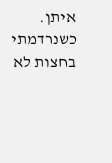איתן. כשנרדמתי בחצות לא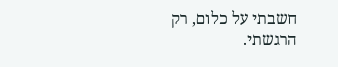חשבתי על כלום, רק הרגשתי.